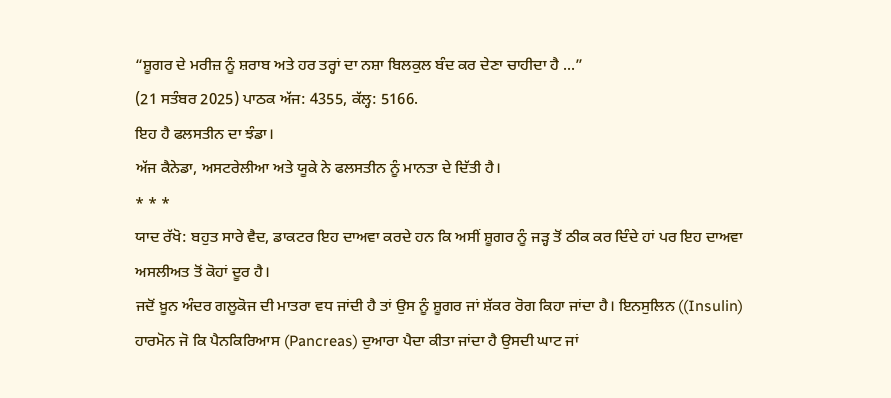“ਸ਼ੂਗਰ ਦੇ ਮਰੀਜ਼ ਨੂੰ ਸ਼ਰਾਬ ਅਤੇ ਹਰ ਤਰ੍ਹਾਂ ਦਾ ਨਸ਼ਾ ਬਿਲਕੁਲ ਬੰਦ ਕਰ ਦੇਣਾ ਚਾਹੀਦਾ ਹੈ ...”
(21 ਸਤੰਬਰ 2025) ਪਾਠਕ ਅੱਜ: 4355, ਕੱਲ੍ਹ: 5166.
ਇਹ ਹੈ ਫਲਸਤੀਨ ਦਾ ਝੰਡਾ।
ਅੱਜ ਕੈਨੇਡਾ, ਅਸਟਰੇਲੀਆ ਅਤੇ ਯੂਕੇ ਨੇ ਫਲਸਤੀਨ ਨੂੰ ਮਾਨਤਾ ਦੇ ਦਿੱਤੀ ਹੈ।
* * *
ਯਾਦ ਰੱਖੋ: ਬਹੁਤ ਸਾਰੇ ਵੈਦ, ਡਾਕਟਰ ਇਹ ਦਾਅਵਾ ਕਰਦੇ ਹਨ ਕਿ ਅਸੀਂ ਸ਼ੂਗਰ ਨੂੰ ਜੜ੍ਹ ਤੋਂ ਠੀਕ ਕਰ ਦਿੰਦੇ ਹਾਂ ਪਰ ਇਹ ਦਾਅਵਾ ਅਸਲੀਅਤ ਤੋਂ ਕੋਹਾਂ ਦੂਰ ਹੈ।
ਜਦੋਂ ਖ਼ੂਨ ਅੰਦਰ ਗਲੂਕੋਜ ਦੀ ਮਾਤਰਾ ਵਧ ਜਾਂਦੀ ਹੈ ਤਾਂ ਉਸ ਨੂੰ ਸ਼ੂਗਰ ਜਾਂ ਸ਼ੱਕਰ ਰੋਗ ਕਿਹਾ ਜਾਂਦਾ ਹੈ। ਇਨਸੁਲਿਨ ((Insulin) ਹਾਰਮੋਨ ਜੋ ਕਿ ਪੈਨਕਿਰਿਆਸ (Pancreas) ਦੁਆਰਾ ਪੈਦਾ ਕੀਤਾ ਜਾਂਦਾ ਹੈ ਉਸਦੀ ਘਾਟ ਜਾਂ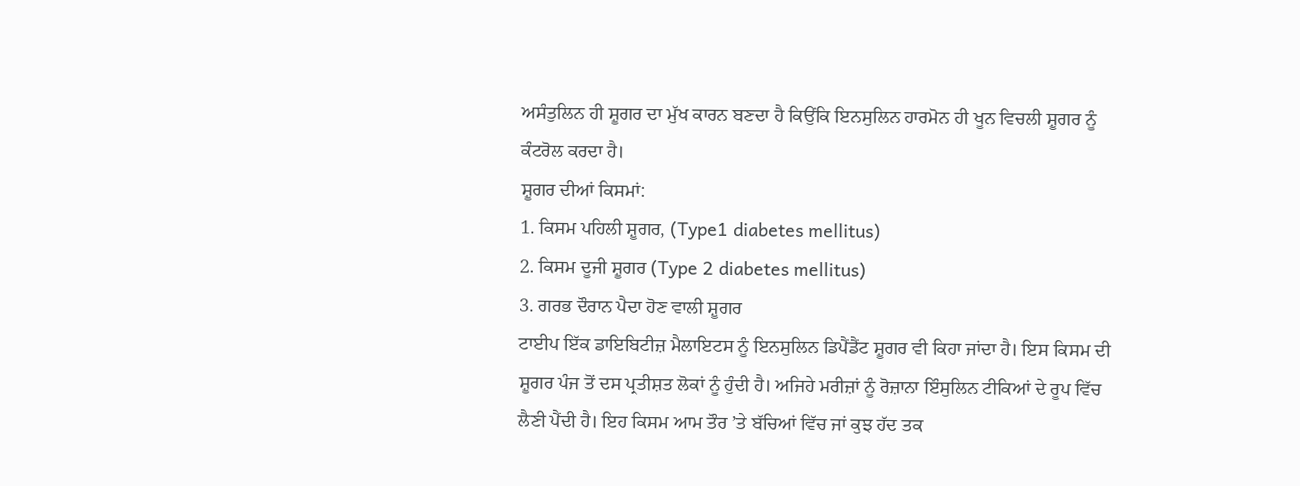ਅਸੰਤੁਲਿਨ ਹੀ ਸ਼ੂਗਰ ਦਾ ਮੁੱਖ ਕਾਰਨ ਬਣਦਾ ਹੈ ਕਿਉਂਕਿ ਇਨਸੁਲਿਨ ਹਾਰਮੋਨ ਹੀ ਖੂਨ ਵਿਚਲੀ ਸ਼ੂਗਰ ਨੂੰ ਕੰਟਰੋਲ ਕਰਦਾ ਹੈ।
ਸ਼ੂਗਰ ਦੀਆਂ ਕਿਸਮਾਂ:
1. ਕਿਸਮ ਪਹਿਲੀ ਸ਼ੂਗਰ, (Type1 diabetes mellitus)
2. ਕਿਸਮ ਦੂਜੀ ਸ਼ੂਗਰ (Type 2 diabetes mellitus)
3. ਗਰਭ ਦੌਰਾਨ ਪੈਦਾ ਹੋਣ ਵਾਲੀ ਸ਼ੂਗਰ
ਟਾਈਪ ਇੱਕ ਡਾਇਬਿਟੀਜ਼ ਮੈਲਾਇਟਸ ਨੂੰ ਇਨਸੁਲਿਨ ਡਿਪੈਂਡੈਂਟ ਸ਼ੂਗਰ ਵੀ ਕਿਹਾ ਜਾਂਦਾ ਹੈ। ਇਸ ਕਿਸਮ ਦੀ ਸ਼ੂਗਰ ਪੰਜ ਤੋਂ ਦਸ ਪ੍ਰਤੀਸ਼ਤ ਲੋਕਾਂ ਨੂੰ ਹੁੰਦੀ ਹੈ। ਅਜਿਹੇ ਮਰੀਜ਼ਾਂ ਨੂੰ ਰੋਜ਼ਾਨਾ ਇੰਸੁਲਿਨ ਟੀਕਿਆਂ ਦੇ ਰੂਪ ਵਿੱਚ ਲੈਣੀ ਪੈਂਦੀ ਹੈ। ਇਹ ਕਿਸਮ ਆਮ ਤੌਰ ’ਤੇ ਬੱਚਿਆਂ ਵਿੱਚ ਜਾਂ ਕੁਝ ਹੱਦ ਤਕ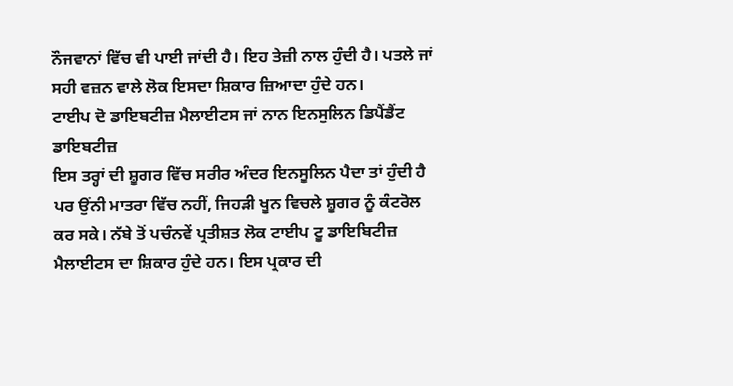ਨੌਜਵਾਨਾਂ ਵਿੱਚ ਵੀ ਪਾਈ ਜਾਂਦੀ ਹੈ। ਇਹ ਤੇਜ਼ੀ ਨਾਲ ਹੁੰਦੀ ਹੈ। ਪਤਲੇ ਜਾਂ ਸਹੀ ਵਜ਼ਨ ਵਾਲੇ ਲੋਕ ਇਸਦਾ ਸ਼ਿਕਾਰ ਜ਼ਿਆਦਾ ਹੁੰਦੇ ਹਨ।
ਟਾਈਪ ਦੋ ਡਾਇਬਟੀਜ਼ ਮੈਲਾਈਟਸ ਜਾਂ ਨਾਨ ਇਨਸੁਲਿਨ ਡਿਪੈਂਡੈਂਟ ਡਾਇਬਟੀਜ਼
ਇਸ ਤਰ੍ਹਾਂ ਦੀ ਸ਼ੂਗਰ ਵਿੱਚ ਸਰੀਰ ਅੰਦਰ ਇਨਸੂਲਿਨ ਪੈਦਾ ਤਾਂ ਹੁੰਦੀ ਹੈ ਪਰ ਉਂਨੀ ਮਾਤਰਾ ਵਿੱਚ ਨਹੀਂ, ਜਿਹੜੀ ਖੂਨ ਵਿਚਲੇ ਸ਼ੂਗਰ ਨੂੰ ਕੰਟਰੋਲ ਕਰ ਸਕੇ। ਨੱਬੇ ਤੋਂ ਪਚੰਨਵੇਂ ਪ੍ਰਤੀਸ਼ਤ ਲੋਕ ਟਾਈਪ ਟੂ ਡਾਇਬਿਟੀਜ਼ ਮੈਲਾਈਟਸ ਦਾ ਸ਼ਿਕਾਰ ਹੁੰਦੇ ਹਨ। ਇਸ ਪ੍ਰਕਾਰ ਦੀ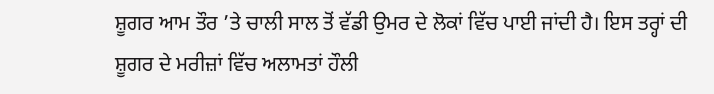ਸ਼ੂਗਰ ਆਮ ਤੌਰ ’ਤੇ ਚਾਲੀ ਸਾਲ ਤੋਂ ਵੱਡੀ ਉਮਰ ਦੇ ਲੋਕਾਂ ਵਿੱਚ ਪਾਈ ਜਾਂਦੀ ਹੈ। ਇਸ ਤਰ੍ਹਾਂ ਦੀ ਸ਼ੂਗਰ ਦੇ ਮਰੀਜ਼ਾਂ ਵਿੱਚ ਅਲਾਮਤਾਂ ਹੌਲੀ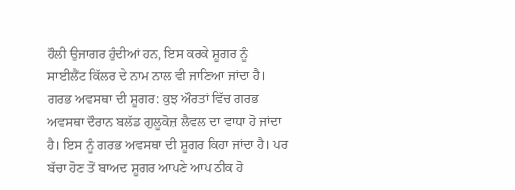ਹੌਲੀ ਉਜਾਗਰ ਹੁੰਦੀਆਂ ਹਨ, ਇਸ ਕਰਕੇ ਸ਼ੂਗਰ ਨੂੰ ਸਾਈਲੈਂਟ ਕਿੱਲਰ ਦੇ ਨਾਮ ਨਾਲ ਵੀ ਜਾਣਿਆ ਜਾਂਦਾ ਹੈ।
ਗਰਭ ਅਵਸਥਾ ਦੀ ਸ਼ੂਗਰ: ਕੁਝ ਔਰਤਾਂ ਵਿੱਚ ਗਰਭ ਅਵਸਥਾ ਦੌਰਾਨ ਬਲੱਡ ਗੁਲੂਕੋਜ਼ ਲੈਵਲ ਦਾ ਵਾਧਾ ਹੋ ਜਾਂਦਾ ਹੈ। ਇਸ ਨੂੰ ਗਰਭ ਅਵਸਥਾ ਦੀ ਸ਼ੂਗਰ ਕਿਹਾ ਜਾਂਦਾ ਹੈ। ਪਰ ਬੱਚਾ ਹੋਣ ਤੋਂ ਬਾਅਦ ਸ਼ੂਗਰ ਆਪਣੇ ਆਪ ਠੀਕ ਹੋ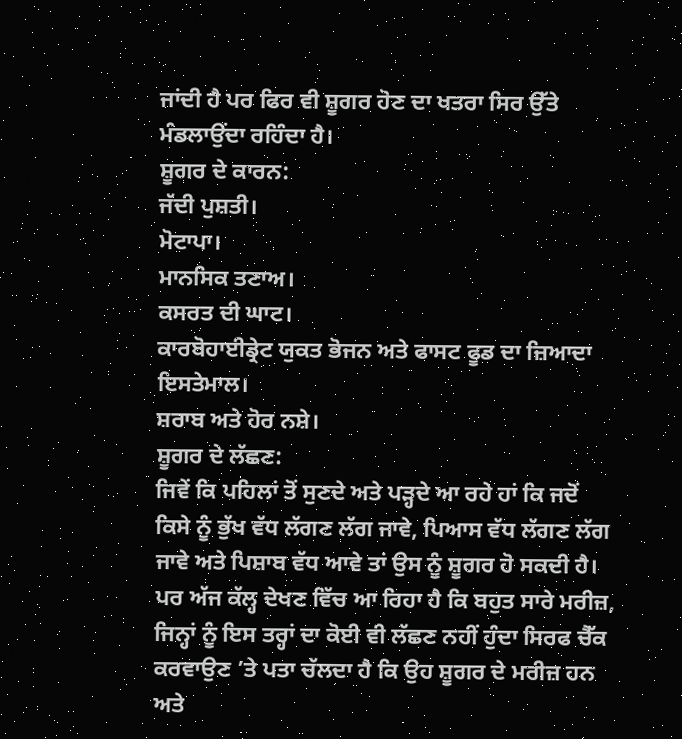ਜਾਂਦੀ ਹੈ ਪਰ ਫਿਰ ਵੀ ਸ਼ੂਗਰ ਹੋਣ ਦਾ ਖਤਰਾ ਸਿਰ ਉੱਤੇ ਮੰਡਲਾਉਂਦਾ ਰਹਿੰਦਾ ਹੈ।
ਸ਼ੂਗਰ ਦੇ ਕਾਰਨ:
ਜੱਦੀ ਪੁਸ਼ਤੀ।
ਮੋਟਾਪਾ।
ਮਾਨਸਿਕ ਤਣਾਅ।
ਕਸਰਤ ਦੀ ਘਾਟ।
ਕਾਰਬੋਹਾਈਡ੍ਰੇਟ ਯੁਕਤ ਭੋਜਨ ਅਤੇ ਫਾਸਟ ਫੂਡ ਦਾ ਜ਼ਿਆਦਾ ਇਸਤੇਮਾਲ।
ਸ਼ਰਾਬ ਅਤੇ ਹੋਰ ਨਸ਼ੇ।
ਸ਼ੂਗਰ ਦੇ ਲੱਛਣ:
ਜਿਵੇਂ ਕਿ ਪਹਿਲਾਂ ਤੋਂ ਸੁਣਦੇ ਅਤੇ ਪੜ੍ਹਦੇ ਆ ਰਹੇ ਹਾਂ ਕਿ ਜਦੋਂ ਕਿਸੇ ਨੂੰ ਭੁੱਖ ਵੱਧ ਲੱਗਣ ਲੱਗ ਜਾਵੇ, ਪਿਆਸ ਵੱਧ ਲੱਗਣ ਲੱਗ ਜਾਵੇ ਅਤੇ ਪਿਸ਼ਾਬ ਵੱਧ ਆਵੇ ਤਾਂ ਉਸ ਨੂੰ ਸ਼ੂਗਰ ਹੋ ਸਕਦੀ ਹੈ। ਪਰ ਅੱਜ ਕੱਲ੍ਹ ਦੇਖਣ ਵਿੱਚ ਆ ਰਿਹਾ ਹੈ ਕਿ ਬਹੁਤ ਸਾਰੇ ਮਰੀਜ਼, ਜਿਨ੍ਹਾਂ ਨੂੰ ਇਸ ਤਰ੍ਹਾਂ ਦਾ ਕੋਈ ਵੀ ਲੱਛਣ ਨਹੀਂ ਹੁੰਦਾ ਸਿਰਫ ਚੈੱਕ ਕਰਵਾਉਣ ’ਤੇ ਪਤਾ ਚੱਲਦਾ ਹੈ ਕਿ ਉਹ ਸ਼ੂਗਰ ਦੇ ਮਰੀਜ਼ ਹਨ ਅਤੇ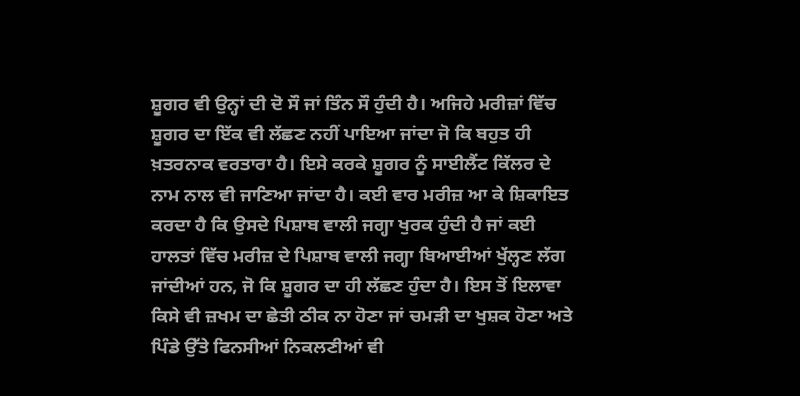ਸ਼ੂਗਰ ਵੀ ਉਨ੍ਹਾਂ ਦੀ ਦੋ ਸੌ ਜਾਂ ਤਿੰਨ ਸੌ ਹੁੰਦੀ ਹੈ। ਅਜਿਹੇ ਮਰੀਜ਼ਾਂ ਵਿੱਚ ਸ਼ੂਗਰ ਦਾ ਇੱਕ ਵੀ ਲੱਛਣ ਨਹੀਂ ਪਾਇਆ ਜਾਂਦਾ ਜੋ ਕਿ ਬਹੁਤ ਹੀ ਖ਼ਤਰਨਾਕ ਵਰਤਾਰਾ ਹੈ। ਇਸੇ ਕਰਕੇ ਸ਼ੂਗਰ ਨੂੰ ਸਾਈਲੈਂਟ ਕਿੱਲਰ ਦੇ ਨਾਮ ਨਾਲ ਵੀ ਜਾਣਿਆ ਜਾਂਦਾ ਹੈ। ਕਈ ਵਾਰ ਮਰੀਜ਼ ਆ ਕੇ ਸ਼ਿਕਾਇਤ ਕਰਦਾ ਹੈ ਕਿ ਉਸਦੇ ਪਿਸ਼ਾਬ ਵਾਲੀ ਜਗ੍ਹਾ ਖੁਰਕ ਹੁੰਦੀ ਹੈ ਜਾਂ ਕਈ ਹਾਲਤਾਂ ਵਿੱਚ ਮਰੀਜ਼ ਦੇ ਪਿਸ਼ਾਬ ਵਾਲੀ ਜਗ੍ਹਾ ਬਿਆਈਆਂ ਖੁੱਲ੍ਹਣ ਲੱਗ ਜਾਂਦੀਆਂ ਹਨ, ਜੋ ਕਿ ਸ਼ੂਗਰ ਦਾ ਹੀ ਲੱਛਣ ਹੁੰਦਾ ਹੈ। ਇਸ ਤੋਂ ਇਲਾਵਾ ਕਿਸੇ ਵੀ ਜ਼ਖਮ ਦਾ ਛੇਤੀ ਠੀਕ ਨਾ ਹੋਣਾ ਜਾਂ ਚਮੜੀ ਦਾ ਖੁਸ਼ਕ ਹੋਣਾ ਅਤੇ ਪਿੰਡੇ ਉੱਤੇ ਫਿਨਸੀਆਂ ਨਿਕਲਣੀਆਂ ਵੀ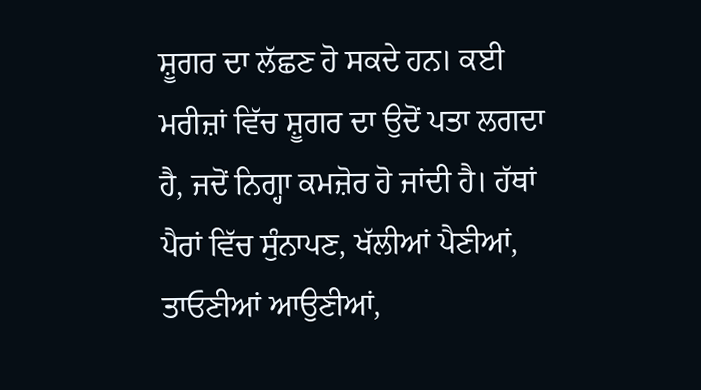ਸ਼ੂਗਰ ਦਾ ਲੱਛਣ ਹੋ ਸਕਦੇ ਹਨ। ਕਈ ਮਰੀਜ਼ਾਂ ਵਿੱਚ ਸ਼ੂਗਰ ਦਾ ਉਦੋਂ ਪਤਾ ਲਗਦਾ ਹੈ, ਜਦੋਂ ਨਿਗ੍ਹਾ ਕਮਜ਼ੋਰ ਹੋ ਜਾਂਦੀ ਹੈ। ਹੱਥਾਂ ਪੈਰਾਂ ਵਿੱਚ ਸੁੰਨਾਪਣ, ਖੱਲੀਆਂ ਪੈਣੀਆਂ, ਤਾਓਣੀਆਂ ਆਉਣੀਆਂ,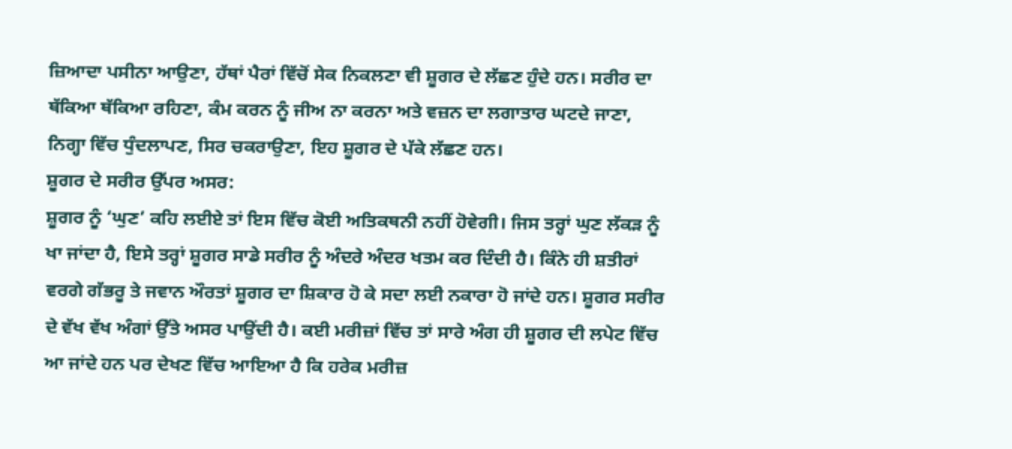ਜ਼ਿਆਦਾ ਪਸੀਨਾ ਆਉਣਾ, ਹੱਥਾਂ ਪੈਰਾਂ ਵਿੱਚੋਂ ਸੇਕ ਨਿਕਲਣਾ ਵੀ ਸ਼ੂਗਰ ਦੇ ਲੱਛਣ ਹੁੰਦੇ ਹਨ। ਸਰੀਰ ਦਾ ਥੱਕਿਆ ਥੱਕਿਆ ਰਹਿਣਾ, ਕੰਮ ਕਰਨ ਨੂੰ ਜੀਅ ਨਾ ਕਰਨਾ ਅਤੇ ਵਜ਼ਨ ਦਾ ਲਗਾਤਾਰ ਘਟਦੇ ਜਾਣਾ, ਨਿਗ੍ਹਾ ਵਿੱਚ ਧੁੰਦਲਾਪਣ, ਸਿਰ ਚਕਰਾਉਣਾ, ਇਹ ਸ਼ੂਗਰ ਦੇ ਪੱਕੇ ਲੱਛਣ ਹਨ।
ਸ਼ੂਗਰ ਦੇ ਸਰੀਰ ਉੱਪਰ ਅਸਰ:
ਸ਼ੂਗਰ ਨੂੰ ‘ਘੁਣ’ ਕਹਿ ਲਈਏ ਤਾਂ ਇਸ ਵਿੱਚ ਕੋਈ ਅਤਿਕਥਨੀ ਨਹੀਂ ਹੋਵੇਗੀ। ਜਿਸ ਤਰ੍ਹਾਂ ਘੁਣ ਲੱਕੜ ਨੂੰ ਖਾ ਜਾਂਦਾ ਹੈ, ਇਸੇ ਤਰ੍ਹਾਂ ਸ਼ੂਗਰ ਸਾਡੇ ਸਰੀਰ ਨੂੰ ਅੰਦਰੇ ਅੰਦਰ ਖਤਮ ਕਰ ਦਿੰਦੀ ਹੈ। ਕਿੰਨੇ ਹੀ ਸ਼ਤੀਰਾਂ ਵਰਗੇ ਗੱਭਰੂ ਤੇ ਜਵਾਨ ਔਰਤਾਂ ਸ਼ੂਗਰ ਦਾ ਸ਼ਿਕਾਰ ਹੋ ਕੇ ਸਦਾ ਲਈ ਨਕਾਰਾ ਹੋ ਜਾਂਦੇ ਹਨ। ਸ਼ੂਗਰ ਸਰੀਰ ਦੇ ਵੱਖ ਵੱਖ ਅੰਗਾਂ ਉੱਤੇ ਅਸਰ ਪਾਉਂਦੀ ਹੈ। ਕਈ ਮਰੀਜ਼ਾਂ ਵਿੱਚ ਤਾਂ ਸਾਰੇ ਅੰਗ ਹੀ ਸ਼ੂਗਰ ਦੀ ਲਪੇਟ ਵਿੱਚ ਆ ਜਾਂਦੇ ਹਨ ਪਰ ਦੇਖਣ ਵਿੱਚ ਆਇਆ ਹੈ ਕਿ ਹਰੇਕ ਮਰੀਜ਼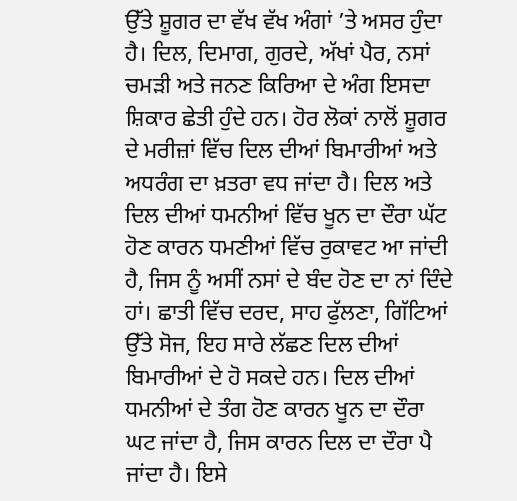ਉੱਤੇ ਸ਼ੂਗਰ ਦਾ ਵੱਖ ਵੱਖ ਅੰਗਾਂ ’ਤੇ ਅਸਰ ਹੁੰਦਾ ਹੈ। ਦਿਲ, ਦਿਮਾਗ, ਗੁਰਦੇ, ਅੱਖਾਂ ਪੈਰ, ਨਸਾਂ ਚਮੜੀ ਅਤੇ ਜਨਣ ਕਿਰਿਆ ਦੇ ਅੰਗ ਇਸਦਾ ਸ਼ਿਕਾਰ ਛੇਤੀ ਹੁੰਦੇ ਹਨ। ਹੋਰ ਲੋਕਾਂ ਨਾਲੋਂ ਸ਼ੂਗਰ ਦੇ ਮਰੀਜ਼ਾਂ ਵਿੱਚ ਦਿਲ ਦੀਆਂ ਬਿਮਾਰੀਆਂ ਅਤੇ ਅਧਰੰਗ ਦਾ ਖ਼ਤਰਾ ਵਧ ਜਾਂਦਾ ਹੈ। ਦਿਲ ਅਤੇ ਦਿਲ ਦੀਆਂ ਧਮਨੀਆਂ ਵਿੱਚ ਖੂਨ ਦਾ ਦੌਰਾ ਘੱਟ ਹੋਣ ਕਾਰਨ ਧਮਣੀਆਂ ਵਿੱਚ ਰੁਕਾਵਟ ਆ ਜਾਂਦੀ ਹੈ, ਜਿਸ ਨੂੰ ਅਸੀਂ ਨਸਾਂ ਦੇ ਬੰਦ ਹੋਣ ਦਾ ਨਾਂ ਦਿੰਦੇ ਹਾਂ। ਛਾਤੀ ਵਿੱਚ ਦਰਦ, ਸਾਹ ਫੁੱਲਣਾ, ਗਿੱਟਿਆਂ ਉੱਤੇ ਸੋਜ, ਇਹ ਸਾਰੇ ਲੱਛਣ ਦਿਲ ਦੀਆਂ ਬਿਮਾਰੀਆਂ ਦੇ ਹੋ ਸਕਦੇ ਹਨ। ਦਿਲ ਦੀਆਂ ਧਮਨੀਆਂ ਦੇ ਤੰਗ ਹੋਣ ਕਾਰਨ ਖੂਨ ਦਾ ਦੌਰਾ ਘਟ ਜਾਂਦਾ ਹੈ, ਜਿਸ ਕਾਰਨ ਦਿਲ ਦਾ ਦੌਰਾ ਪੈ ਜਾਂਦਾ ਹੈ। ਇਸੇ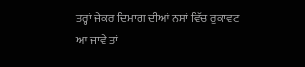ਤਰ੍ਹਾਂ ਜੇਕਰ ਦਿਮਾਗ ਦੀਆਂ ਨਸਾਂ ਵਿੱਚ ਰੁਕਾਵਟ ਆ ਜਾਵੇ ਤਾਂ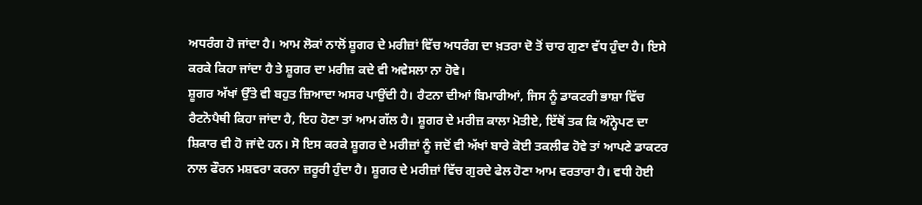ਅਧਰੰਗ ਹੋ ਜਾਂਦਾ ਹੈ। ਆਮ ਲੋਕਾਂ ਨਾਲੋਂ ਸ਼ੂਗਰ ਦੇ ਮਰੀਜ਼ਾਂ ਵਿੱਚ ਅਧਰੰਗ ਦਾ ਖ਼ਤਰਾ ਦੋ ਤੋਂ ਚਾਰ ਗੁਣਾ ਵੱਧ ਹੁੰਦਾ ਹੈ। ਇਸੇ ਕਰਕੇ ਕਿਹਾ ਜਾਂਦਾ ਹੈ ਤੇ ਸ਼ੂਗਰ ਦਾ ਮਰੀਜ਼ ਕਦੇ ਵੀ ਅਵੇਸਲਾ ਨਾ ਹੋਵੇ।
ਸ਼ੂਗਰ ਅੱਖਾਂ ਉੱਤੇ ਵੀ ਬਹੁਤ ਜ਼ਿਆਦਾ ਅਸਰ ਪਾਉਂਦੀ ਹੈ। ਰੈਟਨਾ ਦੀਆਂ ਬਿਮਾਰੀਆਂ, ਜਿਸ ਨੂੰ ਡਾਕਟਰੀ ਭਾਸ਼ਾ ਵਿੱਚ ਰੈਟਨੋਪੈਥੀ ਕਿਹਾ ਜਾਂਦਾ ਹੈ, ਇਹ ਹੋਣਾ ਤਾਂ ਆਮ ਗੱਲ ਹੈ। ਸ਼ੂਗਰ ਦੇ ਮਰੀਜ਼ ਕਾਲਾ ਮੋਤੀਏ, ਇੱਥੋਂ ਤਕ ਕਿ ਅੰਨ੍ਹੇਪਣ ਦਾ ਸ਼ਿਕਾਰ ਵੀ ਹੋ ਜਾਂਦੇ ਹਨ। ਸੋ ਇਸ ਕਰਕੇ ਸ਼ੂਗਰ ਦੇ ਮਰੀਜ਼ਾਂ ਨੂੰ ਜਦੋਂ ਵੀ ਅੱਖਾਂ ਬਾਰੇ ਕੋਈ ਤਕਲੀਫ ਹੋਵੇ ਤਾਂ ਆਪਣੇ ਡਾਕਟਰ ਨਾਲ ਫੌਰਨ ਮਸ਼ਵਰਾ ਕਰਨਾ ਜ਼ਰੂਰੀ ਹੁੰਦਾ ਹੈ। ਸ਼ੂਗਰ ਦੇ ਮਰੀਜ਼ਾਂ ਵਿੱਚ ਗੁਰਦੇ ਫੇਲ ਹੋਣਾ ਆਮ ਵਰਤਾਰਾ ਹੈ। ਵਧੀ ਹੋਈ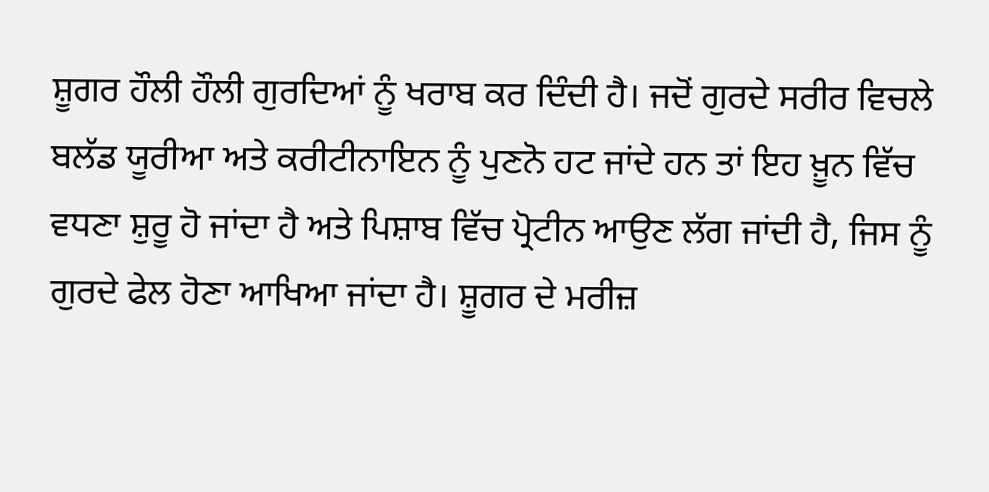ਸ਼ੂਗਰ ਹੌਲੀ ਹੌਲੀ ਗੁਰਦਿਆਂ ਨੂੰ ਖਰਾਬ ਕਰ ਦਿੰਦੀ ਹੈ। ਜਦੋਂ ਗੁਰਦੇ ਸਰੀਰ ਵਿਚਲੇ ਬਲੱਡ ਯੂਰੀਆ ਅਤੇ ਕਰੀਟੀਨਾਇਨ ਨੂੰ ਪੁਣਨੋ ਹਟ ਜਾਂਦੇ ਹਨ ਤਾਂ ਇਹ ਖ਼ੂਨ ਵਿੱਚ ਵਧਣਾ ਸ਼ੁਰੂ ਹੋ ਜਾਂਦਾ ਹੈ ਅਤੇ ਪਿਸ਼ਾਬ ਵਿੱਚ ਪ੍ਰੋਟੀਨ ਆਉਣ ਲੱਗ ਜਾਂਦੀ ਹੈ, ਜਿਸ ਨੂੰ ਗੁਰਦੇ ਫੇਲ ਹੋਣਾ ਆਖਿਆ ਜਾਂਦਾ ਹੈ। ਸ਼ੂਗਰ ਦੇ ਮਰੀਜ਼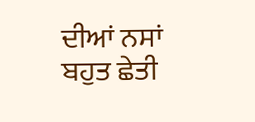ਦੀਆਂ ਨਸਾਂ ਬਹੁਤ ਛੇਤੀ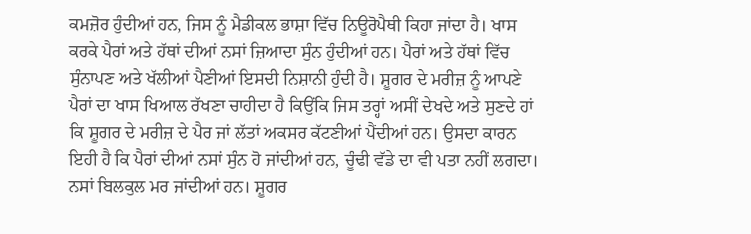ਕਮਜ਼ੋਰ ਹੁੰਦੀਆਂ ਹਨ, ਜਿਸ ਨੂੰ ਮੈਡੀਕਲ ਭਾਸ਼ਾ ਵਿੱਚ ਨਿਊਰੋਪੈਥੀ ਕਿਹਾ ਜਾਂਦਾ ਹੈ। ਖਾਸ ਕਰਕੇ ਪੈਰਾਂ ਅਤੇ ਹੱਥਾਂ ਦੀਆਂ ਨਸਾਂ ਜ਼ਿਆਦਾ ਸੁੰਨ ਹੁੰਦੀਆਂ ਹਨ। ਪੈਰਾਂ ਅਤੇ ਹੱਥਾਂ ਵਿੱਚ ਸੁੰਨਾਪਣ ਅਤੇ ਖੱਲੀਆਂ ਪੈਣੀਆਂ ਇਸਦੀ ਨਿਸ਼ਾਨੀ ਹੁੰਦੀ ਹੈ। ਸ਼ੂਗਰ ਦੇ ਮਰੀਜ਼ ਨੂੰ ਆਪਣੇ ਪੈਰਾਂ ਦਾ ਖਾਸ ਖਿਆਲ ਰੱਖਣਾ ਚਾਹੀਦਾ ਹੈ ਕਿਉਂਕਿ ਜਿਸ ਤਰ੍ਹਾਂ ਅਸੀਂ ਦੇਖਦੇ ਅਤੇ ਸੁਣਦੇ ਹਾਂ ਕਿ ਸ਼ੂਗਰ ਦੇ ਮਰੀਜ਼ ਦੇ ਪੈਰ ਜਾਂ ਲੱਤਾਂ ਅਕਸਰ ਕੱਟਣੀਆਂ ਪੈਂਦੀਆਂ ਹਨ। ਉਸਦਾ ਕਾਰਨ ਇਹੀ ਹੈ ਕਿ ਪੈਰਾਂ ਦੀਆਂ ਨਸਾਂ ਸੁੰਨ ਹੋ ਜਾਂਦੀਆਂ ਹਨ, ਚੂੰਢੀ ਵੱਡੇ ਦਾ ਵੀ ਪਤਾ ਨਹੀਂ ਲਗਦਾ। ਨਸਾਂ ਬਿਲਕੁਲ ਮਰ ਜਾਂਦੀਆਂ ਹਨ। ਸ਼ੂਗਰ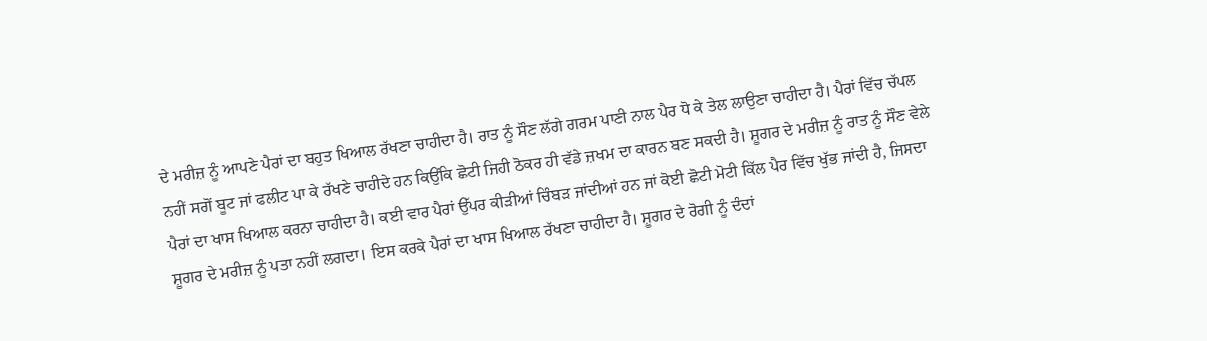ਦੇ ਮਰੀਜ਼ ਨੂੰ ਆਪਣੇ ਪੈਰਾਂ ਦਾ ਬਹੁਤ ਖਿਆਲ ਰੱਖਣਾ ਚਾਹੀਦਾ ਹੈ। ਰਾਤ ਨੂੰ ਸੌਣ ਲੱਗੇ ਗਰਮ ਪਾਣੀ ਨਾਲ ਪੈਰ ਧੋ ਕੇ ਤੇਲ ਲਾਉਣਾ ਚਾਹੀਦਾ ਹੈ। ਪੈਰਾਂ ਵਿੱਚ ਚੱਪਲ ਨਹੀਂ ਸਗੋਂ ਬੂਟ ਜਾਂ ਫਲੀਟ ਪਾ ਕੇ ਰੱਖਣੇ ਚਾਹੀਦੇ ਹਨ ਕਿਉਂਕਿ ਛੋਟੀ ਜਿਹੀ ਠੋਕਰ ਹੀ ਵੱਡੇ ਜ਼ਖਮ ਦਾ ਕਾਰਨ ਬਣ ਸਕਦੀ ਹੈ। ਸ਼ੂਗਰ ਦੇ ਮਰੀਜ਼ ਨੂੰ ਰਾਤ ਨੂੰ ਸੌਣ ਵੇਲੇ ਪੈਰਾਂ ਦਾ ਖਾਸ ਖਿਆਲ ਕਰਨਾ ਚਾਹੀਦਾ ਹੈ। ਕਈ ਵਾਰ ਪੈਰਾਂ ਉੱਪਰ ਕੀੜੀਆਂ ਚਿੰਬੜ ਜਾਂਦੀਆਂ ਹਨ ਜਾਂ ਕੋਈ ਛੋਟੀ ਮੋਟੀ ਕਿੱਲ ਪੈਰ ਵਿੱਚ ਖੁੱਭ ਜਾਂਦੀ ਹੈ, ਜਿਸਦਾ ਸ਼ੂਗਰ ਦੇ ਮਰੀਜ਼ ਨੂੰ ਪਤਾ ਨਹੀਂ ਲਗਦਾ। ਇਸ ਕਰਕੇ ਪੈਰਾਂ ਦਾ ਖਾਸ ਖਿਆਲ ਰੱਖਣਾ ਚਾਹੀਦਾ ਹੈ। ਸ਼ੂਗਰ ਦੇ ਰੋਗੀ ਨੂੰ ਦੰਦਾਂ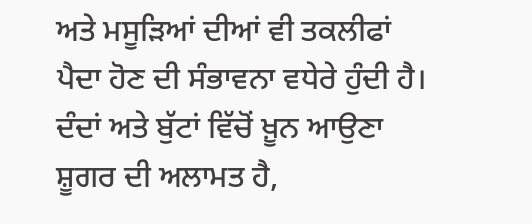ਅਤੇ ਮਸੂੜਿਆਂ ਦੀਆਂ ਵੀ ਤਕਲੀਫਾਂ ਪੈਦਾ ਹੋਣ ਦੀ ਸੰਭਾਵਨਾ ਵਧੇਰੇ ਹੁੰਦੀ ਹੈ। ਦੰਦਾਂ ਅਤੇ ਬੁੱਟਾਂ ਵਿੱਚੋਂ ਖ਼ੂਨ ਆਉਣਾ ਸ਼ੂਗਰ ਦੀ ਅਲਾਮਤ ਹੈ,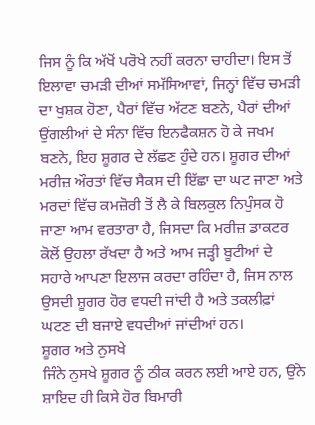ਜਿਸ ਨੂੰ ਕਿ ਅੱਖੋਂ ਪਰੋਖੇ ਨਹੀਂ ਕਰਨਾ ਚਾਹੀਦਾ। ਇਸ ਤੋਂ ਇਲਾਵਾ ਚਮੜੀ ਦੀਆਂ ਸਮੱਸਿਆਵਾਂ, ਜਿਨ੍ਹਾਂ ਵਿੱਚ ਚਮੜੀ ਦਾ ਖੁਸ਼ਕ ਹੋਣਾ, ਪੈਰਾਂ ਵਿੱਚ ਅੱਟਣ ਬਣਨੇ, ਪੈਰਾਂ ਦੀਆਂ ਉਂਗਲੀਆਂ ਦੇ ਸੰਨਾ ਵਿੱਚ ਇਨਫੈਕਸ਼ਨ ਹੋ ਕੇ ਜਖਮ ਬਣਨੇ, ਇਹ ਸ਼ੂਗਰ ਦੇ ਲੱਛਣ ਹੁੰਦੇ ਹਨ। ਸ਼ੂਗਰ ਦੀਆਂ ਮਰੀਜ਼ ਔਰਤਾਂ ਵਿੱਚ ਸੈਕਸ ਦੀ ਇੱਛਾ ਦਾ ਘਟ ਜਾਣਾ ਅਤੇ ਮਰਦਾਂ ਵਿੱਚ ਕਮਜ਼ੋਰੀ ਤੋਂ ਲੈ ਕੇ ਬਿਲਕੁਲ ਨਿਪੁੰਸਕ ਹੋ ਜਾਣਾ ਆਮ ਵਰਤਾਰਾ ਹੈ, ਜਿਸਦਾ ਕਿ ਮਰੀਜ਼ ਡਾਕਟਰ ਕੋਲੋਂ ਉਹਲਾ ਰੱਖਦਾ ਹੈ ਅਤੇ ਆਮ ਜੜ੍ਹੀ ਬੂਟੀਆਂ ਦੇ ਸਹਾਰੇ ਆਪਣਾ ਇਲਾਜ ਕਰਦਾ ਰਹਿੰਦਾ ਹੈ, ਜਿਸ ਨਾਲ ਉਸਦੀ ਸ਼ੂਗਰ ਹੋਰ ਵਧਦੀ ਜਾਂਦੀ ਹੈ ਅਤੇ ਤਕਲੀਫ਼ਾਂ ਘਟਣ ਦੀ ਬਜਾਏ ਵਧਦੀਆਂ ਜਾਂਦੀਆਂ ਹਨ।
ਸ਼ੂਗਰ ਅਤੇ ਨੁਸਖੇ
ਜਿੰਨੇ ਨੁਸਖੇ ਸ਼ੂਗਰ ਨੂੰ ਠੀਕ ਕਰਨ ਲਈ ਆਏ ਹਨ, ਉਂਨੇ ਸ਼ਾਇਦ ਹੀ ਕਿਸੇ ਹੋਰ ਬਿਮਾਰੀ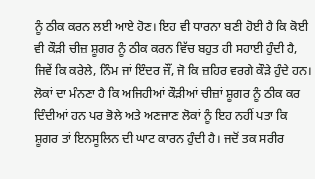ਨੂੰ ਠੀਕ ਕਰਨ ਲਈ ਆਏ ਹੋਣ। ਇਹ ਵੀ ਧਾਰਨਾ ਬਣੀ ਹੋਈ ਹੈ ਕਿ ਕੋਈ ਵੀ ਕੌੜੀ ਚੀਜ਼ ਸ਼ੂਗਰ ਨੂੰ ਠੀਕ ਕਰਨ ਵਿੱਚ ਬਹੁਤ ਹੀ ਸਹਾਈ ਹੁੰਦੀ ਹੈ, ਜਿਵੇਂ ਕਿ ਕਰੇਲੇ, ਨਿੰਮ ਜਾਂ ਇੰਦਰ ਜੌਂ, ਜੋ ਕਿ ਜ਼ਹਿਰ ਵਰਗੇ ਕੌੜੇ ਹੁੰਦੇ ਹਨ। ਲੋਕਾਂ ਦਾ ਮੰਨਣਾ ਹੈ ਕਿ ਅਜਿਹੀਆਂ ਕੌੜੀਆਂ ਚੀਜ਼ਾਂ ਸ਼ੂਗਰ ਨੂੰ ਠੀਕ ਕਰ ਦਿੰਦੀਆਂ ਹਨ ਪਰ ਭੋਲੇ ਅਤੇ ਅਣਜਾਣ ਲੋਕਾਂ ਨੂੰ ਇਹ ਨਹੀਂ ਪਤਾ ਕਿ ਸ਼ੂਗਰ ਤਾਂ ਇਨਸੂਲਿਨ ਦੀ ਘਾਟ ਕਾਰਨ ਹੁੰਦੀ ਹੈ। ਜਦੋਂ ਤਕ ਸਰੀਰ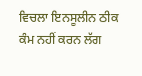ਵਿਚਲਾ ਇਨਸੂਲੀਨ ਠੀਕ ਕੰਮ ਨਹੀਂ ਕਰਨ ਲੱਗ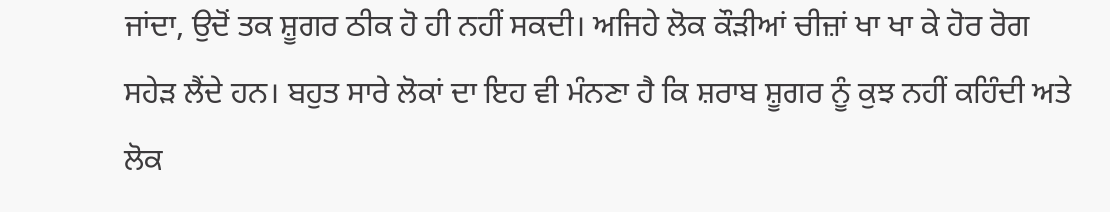ਜਾਂਦਾ, ਉਦੋਂ ਤਕ ਸ਼ੂਗਰ ਠੀਕ ਹੋ ਹੀ ਨਹੀਂ ਸਕਦੀ। ਅਜਿਹੇ ਲੋਕ ਕੌੜੀਆਂ ਚੀਜ਼ਾਂ ਖਾ ਖਾ ਕੇ ਹੋਰ ਰੋਗ ਸਹੇੜ ਲੈਂਦੇ ਹਨ। ਬਹੁਤ ਸਾਰੇ ਲੋਕਾਂ ਦਾ ਇਹ ਵੀ ਮੰਨਣਾ ਹੈ ਕਿ ਸ਼ਰਾਬ ਸ਼ੂਗਰ ਨੂੰ ਕੁਝ ਨਹੀਂ ਕਹਿੰਦੀ ਅਤੇ ਲੋਕ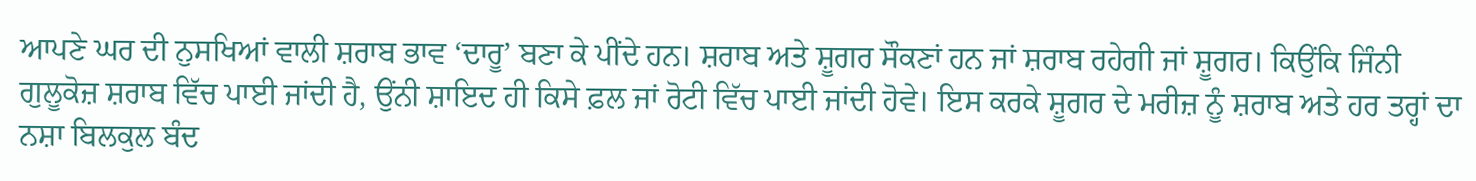ਆਪਣੇ ਘਰ ਦੀ ਨੁਸਖਿਆਂ ਵਾਲੀ ਸ਼ਰਾਬ ਭਾਵ ‘ਦਾਰੂ’ ਬਣਾ ਕੇ ਪੀਂਦੇ ਹਨ। ਸ਼ਰਾਬ ਅਤੇ ਸ਼ੂਗਰ ਸੌਕਣਾਂ ਹਨ ਜਾਂ ਸ਼ਰਾਬ ਰਹੇਗੀ ਜਾਂ ਸ਼ੂਗਰ। ਕਿਉਂਕਿ ਜਿੰਨੀ ਗੁਲੂਕੋਜ਼ ਸ਼ਰਾਬ ਵਿੱਚ ਪਾਈ ਜਾਂਦੀ ਹੈ, ਉਂਨੀ ਸ਼ਾਇਦ ਹੀ ਕਿਸੇ ਫ਼ਲ ਜਾਂ ਰੋਟੀ ਵਿੱਚ ਪਾਈ ਜਾਂਦੀ ਹੋਵੇ। ਇਸ ਕਰਕੇ ਸ਼ੂਗਰ ਦੇ ਮਰੀਜ਼ ਨੂੰ ਸ਼ਰਾਬ ਅਤੇ ਹਰ ਤਰ੍ਹਾਂ ਦਾ ਨਸ਼ਾ ਬਿਲਕੁਲ ਬੰਦ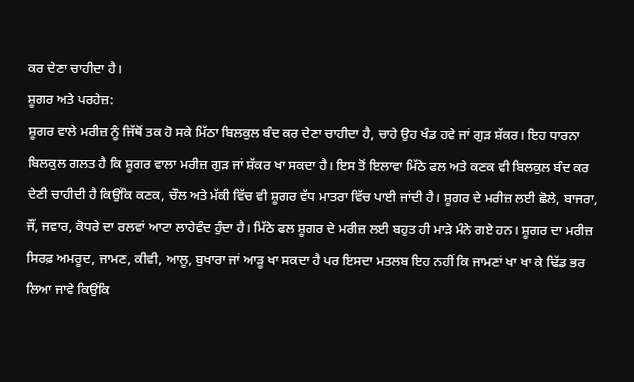ਕਰ ਦੇਣਾ ਚਾਹੀਦਾ ਹੈ।
ਸ਼ੂਗਰ ਅਤੇ ਪਰਹੇਜ਼:
ਸ਼ੂਗਰ ਵਾਲੇ ਮਰੀਜ਼ ਨੂੰ ਜਿੱਥੋਂ ਤਕ ਹੋ ਸਕੇ ਮਿੱਠਾ ਬਿਲਕੁਲ ਬੰਦ ਕਰ ਦੇਣਾ ਚਾਹੀਦਾ ਹੈ, ਚਾਹੇ ਉਹ ਖੰਡ ਹਵੇ ਜਾਂ ਗੁੜ ਸ਼ੱਕਰ। ਇਹ ਧਾਰਨਾ ਬਿਲਕੁਲ ਗਲਤ ਹੈ ਕਿ ਸ਼ੂਗਰ ਵਾਲਾ ਮਰੀਜ਼ ਗੁੜ ਜਾਂ ਸ਼ੱਕਰ ਖਾ ਸਕਦਾ ਹੈ। ਇਸ ਤੋਂ ਇਲਾਵਾ ਮਿੱਠੇ ਫਲ ਅਤੇ ਕਣਕ ਵੀ ਬਿਲਕੁਲ ਬੰਦ ਕਰ ਦੇਣੀ ਚਾਹੀਦੀ ਹੈ ਕਿਉਂਕਿ ਕਣਕ, ਚੌਲ ਅਤੇ ਮੱਕੀ ਵਿੱਚ ਵੀ ਸ਼ੂਗਰ ਵੱਧ ਮਾਤਰਾ ਵਿੱਚ ਪਾਈ ਜਾਂਦੀ ਹੈ। ਸ਼ੂਗਰ ਦੇ ਮਰੀਜ਼ ਲਈ ਛੋਲੇ, ਬਾਜਰਾ, ਜੌਂ, ਜਵਾਰ, ਕੋਧਰੇ ਦਾ ਰਲਵਾਂ ਆਟਾ ਲਾਹੇਵੰਦ ਹੁੰਦਾ ਹੈ। ਮਿੱਠੇ ਫਲ ਸ਼ੂਗਰ ਦੇ ਮਰੀਜ਼ ਲਈ ਬਹੁਤ ਹੀ ਮਾੜੇ ਮੰਨੇ ਗਏ ਹਨ। ਸ਼ੂਗਰ ਦਾ ਮਰੀਜ਼ ਸਿਰਫ਼ ਅਮਰੂਦ, ਜਾਮਣ, ਕੀਵੀ, ਆਲੂ, ਬੁਖਾਰਾ ਜਾਂ ਆੜੂ ਖਾ ਸਕਦਾ ਹੈ ਪਰ ਇਸਦਾ ਮਤਲਬ ਇਹ ਨਹੀਂ ਕਿ ਜਾਮਣਾਂ ਖਾ ਖਾ ਕੇ ਢਿੱਡ ਭਰ ਲਿਆ ਜਾਵੇ ਕਿਉਂਕਿ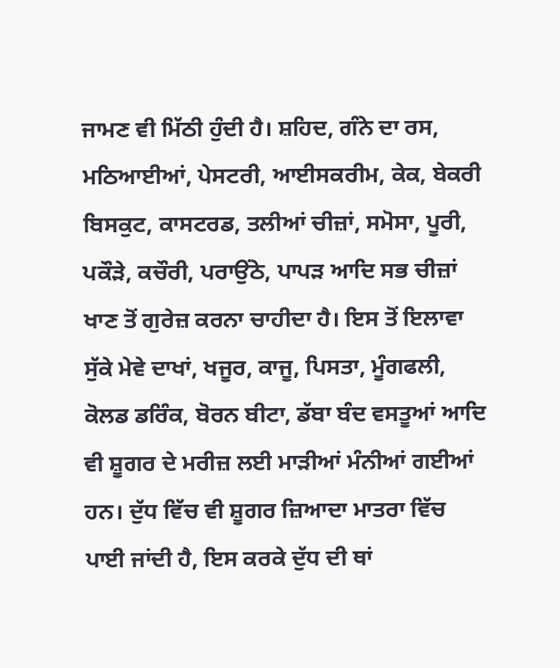ਜਾਮਣ ਵੀ ਮਿੱਠੀ ਹੁੰਦੀ ਹੈ। ਸ਼ਹਿਦ, ਗੰਨੇ ਦਾ ਰਸ, ਮਠਿਆਈਆਂ, ਪੇਸਟਰੀ, ਆਈਸਕਰੀਮ, ਕੇਕ, ਬੇਕਰੀ ਬਿਸਕੁਟ, ਕਾਸਟਰਡ, ਤਲੀਆਂ ਚੀਜ਼ਾਂ, ਸਮੋਸਾ, ਪੂਰੀ, ਪਕੌੜੇ, ਕਚੌਰੀ, ਪਰਾਉਂਠੇ, ਪਾਪੜ ਆਦਿ ਸਭ ਚੀਜ਼ਾਂ ਖਾਣ ਤੋਂ ਗੁਰੇਜ਼ ਕਰਨਾ ਚਾਹੀਦਾ ਹੈ। ਇਸ ਤੋਂ ਇਲਾਵਾ ਸੁੱਕੇ ਮੇਵੇ ਦਾਖਾਂ, ਖਜੂਰ, ਕਾਜੂ, ਪਿਸਤਾ, ਮੂੰਗਫਲੀ, ਕੋਲਡ ਡਰਿੰਕ, ਬੋਰਨ ਬੀਟਾ, ਡੱਬਾ ਬੰਦ ਵਸਤੂਆਂ ਆਦਿ ਵੀ ਸ਼ੂਗਰ ਦੇ ਮਰੀਜ਼ ਲਈ ਮਾੜੀਆਂ ਮੰਨੀਆਂ ਗਈਆਂ ਹਨ। ਦੁੱਧ ਵਿੱਚ ਵੀ ਸ਼ੂਗਰ ਜ਼ਿਆਦਾ ਮਾਤਰਾ ਵਿੱਚ ਪਾਈ ਜਾਂਦੀ ਹੈ, ਇਸ ਕਰਕੇ ਦੁੱਧ ਦੀ ਥਾਂ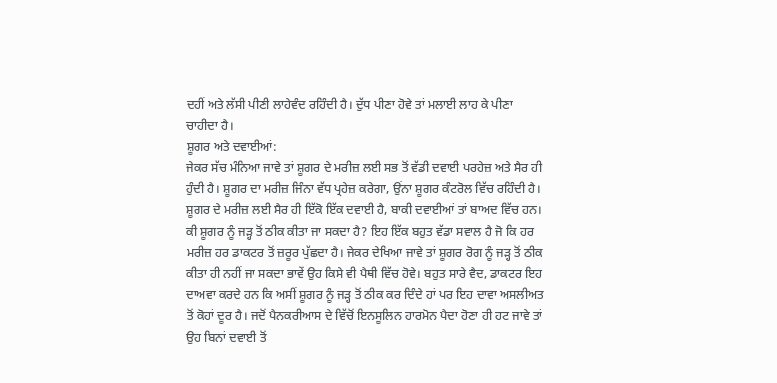ਦਹੀਂ ਅਤੇ ਲੱਸੀ ਪੀਣੀ ਲਾਹੇਵੰਦ ਰਹਿੰਦੀ ਹੈ। ਦੁੱਧ ਪੀਣਾ ਹੋਵੇ ਤਾਂ ਮਲਾਈ ਲਾਹ ਕੇ ਪੀਣਾ ਚਾਹੀਦਾ ਹੈ।
ਸ਼ੂਗਰ ਅਤੇ ਦਵਾਈਆਂ:
ਜੇਕਰ ਸੱਚ ਮੰਨਿਆ ਜਾਵੇ ਤਾਂ ਸ਼ੂਗਰ ਦੇ ਮਰੀਜ਼ ਲਈ ਸਭ ਤੋਂ ਵੱਡੀ ਦਵਾਈ ਪਰਹੇਜ਼ ਅਤੇ ਸੈਰ ਹੀ ਹੁੰਦੀ ਹੈ। ਸ਼ੂਗਰ ਦਾ ਮਰੀਜ਼ ਜਿੰਨਾ ਵੱਧ ਪ੍ਰਹੇਜ਼ ਕਰੇਗਾ, ਉਂਨਾ ਸ਼ੂਗਰ ਕੰਟਰੋਲ ਵਿੱਚ ਰਹਿੰਦੀ ਹੈ। ਸ਼ੂਗਰ ਦੇ ਮਰੀਜ਼ ਲਈ ਸੈਰ ਹੀ ਇੱਕੋ ਇੱਕ ਦਵਾਈ ਹੈ, ਬਾਕੀ ਦਵਾਈਆਂ ਤਾਂ ਬਾਅਦ ਵਿੱਚ ਹਨ।
ਕੀ ਸ਼ੂਗਰ ਨੂੰ ਜੜ੍ਹ ਤੋਂ ਠੀਕ ਕੀਤਾ ਜਾ ਸਕਦਾ ਹੈ? ਇਹ ਇੱਕ ਬਹੁਤ ਵੱਡਾ ਸਵਾਲ ਹੈ ਜੋ ਕਿ ਹਰ ਮਰੀਜ਼ ਹਰ ਡਾਕਟਰ ਤੋਂ ਜ਼ਰੂਰ ਪੁੱਛਦਾ ਹੈ। ਜੇਕਰ ਦੇਖਿਆ ਜਾਵੇ ਤਾਂ ਸ਼ੂਗਰ ਰੋਗ ਨੂੰ ਜੜ੍ਹ ਤੋਂ ਠੀਕ ਕੀਤਾ ਹੀ ਨਹੀਂ ਜਾ ਸਕਦਾ ਭਾਵੇਂ ਉਹ ਕਿਸੇ ਵੀ ਪੈਥੀ ਵਿੱਚ ਹੋਵੇ। ਬਹੁਤ ਸਾਰੇ ਵੈਦ, ਡਾਕਟਰ ਇਹ ਦਾਅਵਾ ਕਰਦੇ ਹਨ ਕਿ ਅਸੀਂ ਸ਼ੂਗਰ ਨੂੰ ਜੜ੍ਹ ਤੋਂ ਠੀਕ ਕਰ ਦਿੰਦੇ ਹਾਂ ਪਰ ਇਹ ਦਾਵਾ ਅਸਲੀਅਤ ਤੋਂ ਕੋਹਾਂ ਦੂਰ ਹੈ। ਜਦੋਂ ਪੈਨਕਰੀਆਸ ਦੇ ਵਿੱਚੋਂ ਇਨਸੂਲਿਨ ਹਾਰਮੋਨ ਪੈਦਾ ਹੋਣਾ ਹੀ ਹਟ ਜਾਵੇ ਤਾਂ ਉਹ ਬਿਨਾਂ ਦਵਾਈ ਤੋਂ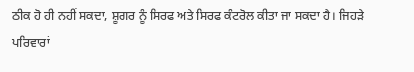ਠੀਕ ਹੋ ਹੀ ਨਹੀਂ ਸਕਦਾ, ਸ਼ੂਗਰ ਨੂੰ ਸਿਰਫ ਅਤੇ ਸਿਰਫ ਕੰਟਰੋਲ ਕੀਤਾ ਜਾ ਸਕਦਾ ਹੈ। ਜਿਹੜੇ ਪਰਿਵਾਰਾਂ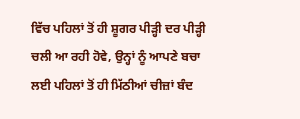ਵਿੱਚ ਪਹਿਲਾਂ ਤੋਂ ਹੀ ਸ਼ੂਗਰ ਪੀੜ੍ਹੀ ਦਰ ਪੀੜ੍ਹੀ ਚਲੀ ਆ ਰਹੀ ਹੋਵੇ, ਉਨ੍ਹਾਂ ਨੂੰ ਆਪਣੇ ਬਚਾ ਲਈ ਪਹਿਲਾਂ ਤੋਂ ਹੀ ਮਿੱਠੀਆਂ ਚੀਜ਼ਾਂ ਬੰਦ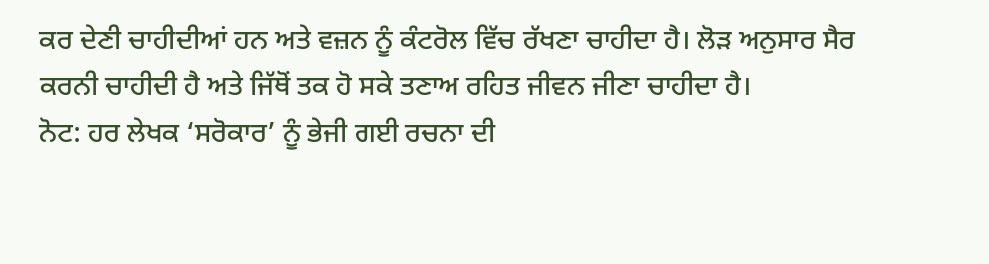ਕਰ ਦੇਣੀ ਚਾਹੀਦੀਆਂ ਹਨ ਅਤੇ ਵਜ਼ਨ ਨੂੰ ਕੰਟਰੋਲ ਵਿੱਚ ਰੱਖਣਾ ਚਾਹੀਦਾ ਹੈ। ਲੋੜ ਅਨੁਸਾਰ ਸੈਰ ਕਰਨੀ ਚਾਹੀਦੀ ਹੈ ਅਤੇ ਜਿੱਥੋਂ ਤਕ ਹੋ ਸਕੇ ਤਣਾਅ ਰਹਿਤ ਜੀਵਨ ਜੀਣਾ ਚਾਹੀਦਾ ਹੈ।
ਨੋਟ: ਹਰ ਲੇਖਕ ‘ਸਰੋਕਾਰ’ ਨੂੰ ਭੇਜੀ ਗਈ ਰਚਨਾ ਦੀ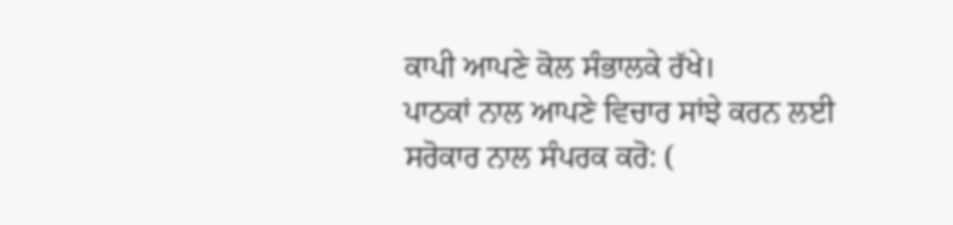ਕਾਪੀ ਆਪਣੇ ਕੋਲ ਸੰਭਾਲਕੇ ਰੱਖੇ।
ਪਾਠਕਾਂ ਨਾਲ ਆਪਣੇ ਵਿਚਾਰ ਸਾਂਝੇ ਕਰਨ ਲਈ ਸਰੋਕਾਰ ਨਾਲ ਸੰਪਰਕ ਕਰੋ: (